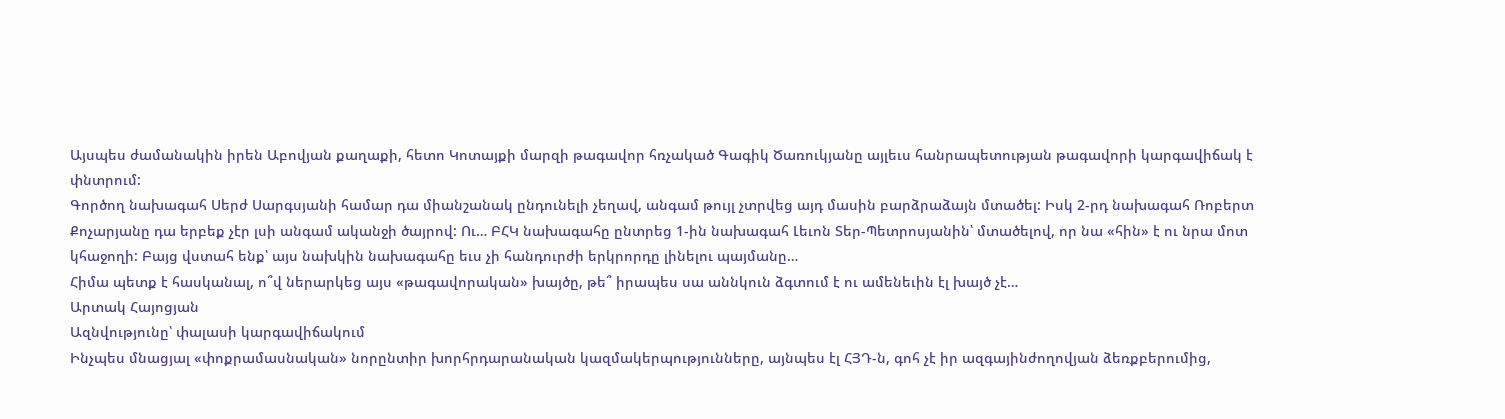Այսպես ժամանակին իրեն Աբովյան քաղաքի, հետո Կոտայքի մարզի թագավոր հռչակած Գագիկ Ծառուկյանը այլեւս հանրապետության թագավորի կարգավիճակ է փնտրում:
Գործող նախագահ Սերժ Սարգսյանի համար դա միանշանակ ընդունելի չեղավ, անգամ թույլ չտրվեց այդ մասին բարձրաձայն մտածել: Իսկ 2-րդ նախագահ Ռոբերտ Քոչարյանը դա երբեք չէր լսի անգամ ականջի ծայրով: Ու… ԲՀԿ նախագահը ընտրեց 1-ին նախագահ Լեւոն Տեր-Պետրոսյանին՝ մտածելով, որ նա «հին» է ու նրա մոտ կհաջողի: Բայց վստահ ենք՝ այս նախկին նախագահը եւս չի հանդուրժի երկրորդը լինելու պայմանը…
Հիմա պետք է հասկանալ, ո՞վ ներարկեց այս «թագավորական» խայծը, թե՞ իրապես սա աննկուն ձգտում է ու ամենեւին էլ խայծ չէ…
Արտակ Հայոցյան
Ազնվությունը՝ փալասի կարգավիճակում
Ինչպես մնացյալ «փոքրամասնական» նորընտիր խորհրդարանական կազմակերպությունները, այնպես էլ ՀՅԴ-ն, գոհ չէ իր ազգայինժողովյան ձեռքբերումից,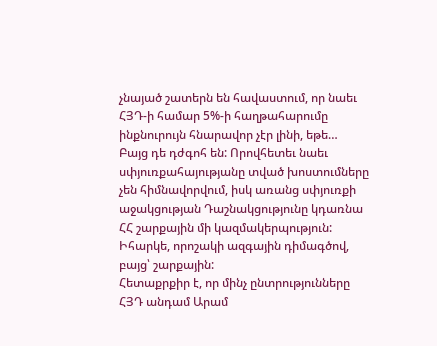չնայած շատերն են հավաստում, որ նաեւ ՀՅԴ-ի համար 5%-ի հաղթահարումը ինքնուրույն հնարավոր չէր լինի, եթե…
Բայց դե դժգոհ են: Որովհետեւ նաեւ սփյուռքահայությանը տված խոստումները չեն հիմնավորվում, իսկ առանց սփյուռքի աջակցության Դաշնակցությունը կդառնա ՀՀ շարքային մի կազմակերպություն: Իհարկե, որոշակի ազգային դիմագծով, բայց՝ շարքային:
Հետաքրքիր է, որ մինչ ընտրությունները ՀՅԴ անդամ Արամ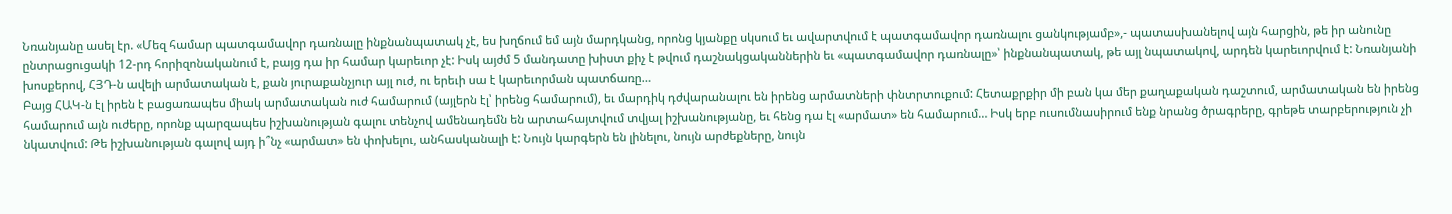Նռանյանը ասել էր. «Մեզ համար պատգամավոր դառնալը ինքնանպատակ չէ, ես խղճում եմ այն մարդկանց, որոնց կյանքը սկսում եւ ավարտվում է պատգամավոր դառնալու ցանկությամբ»,- պատասխանելով այն հարցին, թե իր անունը ընտրացուցակի 12-րդ հորիզոնականում է, բայց դա իր համար կարեւոր չէ: Իսկ այժմ 5 մանդատը խիստ քիչ է թվում դաշնակցականներին եւ «պատգամավոր դառնալը»՝ ինքնանպատակ, թե այլ նպատակով, արդեն կարեւորվում է: Նռանյանի խոսքերով, ՀՅԴ-ն ավելի արմատական է, քան յուրաքանչյուր այլ ուժ, ու երեւի սա է կարեւորման պատճառը…
Բայց ՀԱԿ-ն էլ իրեն է բացառապես միակ արմատական ուժ համարում (այլերն էլ՝ իրենց համարում), եւ մարդիկ դժվարանալու են իրենց արմատների փնտրտուքում: Հետաքրքիր մի բան կա մեր քաղաքական դաշտում, արմատական են իրենց համարում այն ուժերը, որոնք պարզապես իշխանության գալու տենչով ամենադեմն են արտահայտվում տվյալ իշխանությանը, եւ հենց դա էլ «արմատ» են համարում… Իսկ երբ ուսումնասիրում ենք նրանց ծրագրերը, գրեթե տարբերություն չի նկատվում: Թե իշխանության գալով այդ ի՞նչ «արմատ» են փոխելու, անհասկանալի է: Նույն կարգերն են լինելու, նույն արժեքները, նույն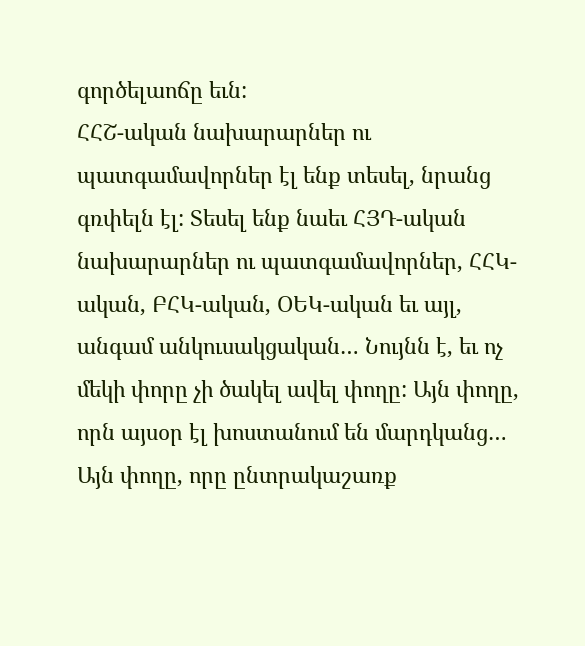գործելաոճը եւն:
ՀՀՇ-ական նախարարներ ու պատգամավորներ էլ ենք տեսել, նրանց գռփելն էլ: Տեսել ենք նաեւ ՀՅԴ-ական նախարարներ ու պատգամավորներ, ՀՀԿ-ական, ԲՀԿ-ական, ՕԵԿ-ական եւ այլ, անգամ անկուսակցական… Նույնն է, եւ ոչ մեկի փորը չի ծակել ավել փողը: Այն փողը, որն այսօր էլ խոստանում են մարդկանց… Այն փողը, որը ընտրակաշառք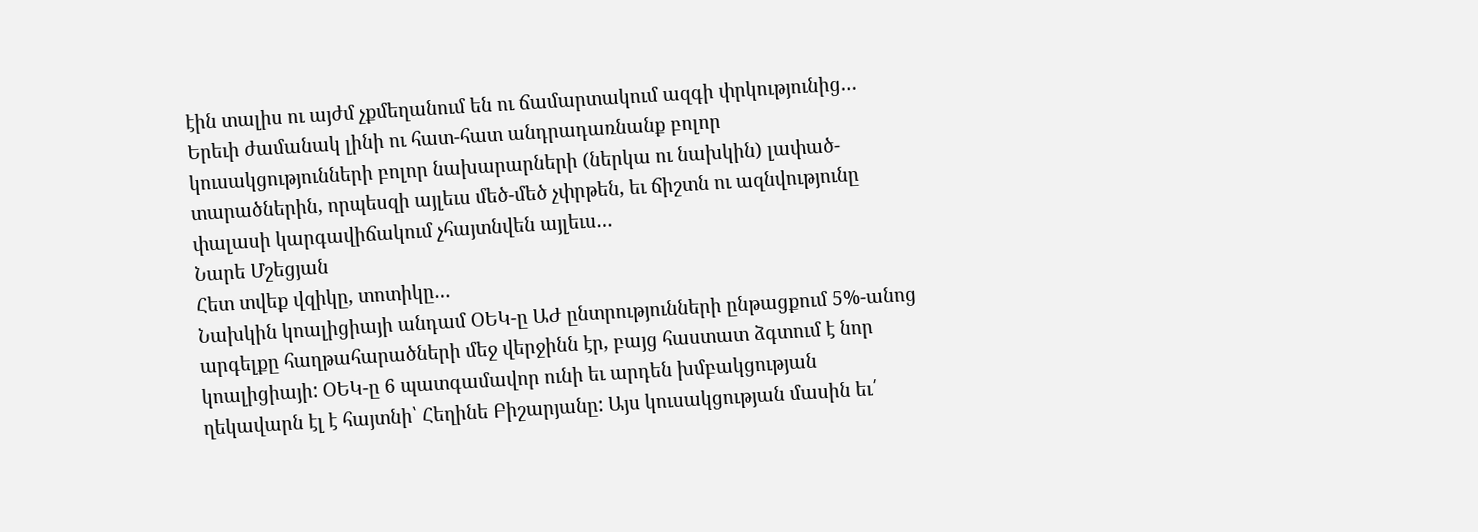էին տալիս ու այժմ չքմեղանում են ու ճամարտակում ազգի փրկությունից…
Երեւի ժամանակ լինի ու հատ-հատ անդրադառնանք բոլոր կուսակցությունների բոլոր նախարարների (ներկա ու նախկին) լափած-տարածներին, որպեսզի այլեւս մեծ-մեծ չփրթեն, եւ ճիշտն ու ազնվությունը փալասի կարգավիճակում չհայտնվեն այլեւս…
Նարե Մշեցյան
Հետ տվեք վզիկը, տոտիկը…
Նախկին կոալիցիայի անդամ ՕԵԿ-ը ԱԺ ընտրությունների ընթացքում 5%-անոց արգելքը հաղթահարածների մեջ վերջինն էր, բայց հաստատ ձգտում է նոր կոալիցիայի: ՕԵԿ-ը 6 պատգամավոր ունի եւ արդեն խմբակցության ղեկավարն էլ է հայտնի՝ Հեղինե Բիշարյանը: Այս կուսակցության մասին եւ՛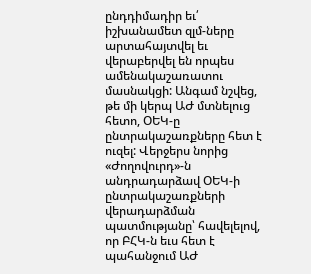ընդդիմադիր եւ՛ իշխանամետ զլմ-ները արտահայտվել եւ վերաբերվել են որպես ամենակաշառատու մասնակցի: Անգամ նշվեց, թե մի կերպ ԱԺ մտնելուց հետո, ՕԵԿ-ը ընտրակաշառքները հետ է ուզել: Վերջերս նորից «Ժողովուրդ»-ն անդրադարձավ ՕԵԿ-ի ընտրակաշառքների վերադարձման պատմությանը՝ հավելելով, որ ԲՀԿ-ն եւս հետ է պահանջում ԱԺ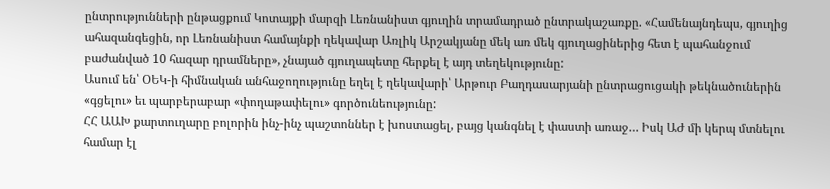ընտրությունների ընթացքում Կոտայքի մարզի Լեռնանիստ գյուղին տրամադրած ընտրակաշառքը. «Համենայնդեպս, գյուղից ահազանգեցին, որ Լեռնանիստ համայնքի ղեկավար Առլիկ Արշակյանը մեկ առ մեկ գյուղացիներից հետ է պահանջում բաժանված 10 հազար դրամները», չնայած գյուղապետը հերքել է այդ տեղեկությունը:
Ասում են՝ ՕԵԿ-ի հիմնական անհաջողությունը եղել է ղեկավարի՝ Արթուր Բաղդասարյանի ընտրացուցակի թեկնածուներին «գցելու» եւ պարբերաբար «փողաթափելու» գործունեությունը:
ՀՀ ԱԱԽ քարտուղարը բոլորին ինչ-ինչ պաշտոններ է խոստացել, բայց կանգնել է փաստի առաջ… Իսկ ԱԺ մի կերպ մտնելու համար էլ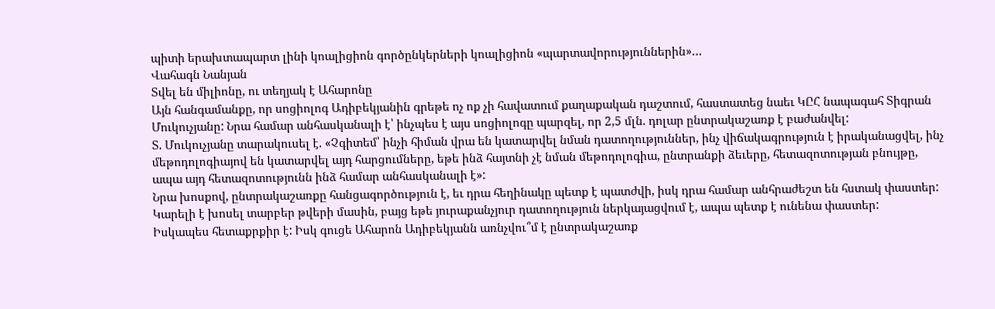պիտի երախտապարտ լինի կոալիցիոն գործընկերների կոալիցիոն «պարտավորություններին»…
Վահագն Նանյան
Տվել են միլիոնը, ու տեղյակ է Ահարոնը
Այն հանգամանքը, որ սոցիոլոգ Ադիբեկյանին գրեթե ոչ ոք չի հավատում քաղաքական դաշտում, հաստատեց նաեւ ԿԸՀ նապագահ Տիգրան Մուկուչյանը: Նրա համար անհասկանալի է՝ ինչպես է այս սոցիոլոգը պարզել, որ 2,5 մլն. դոլար ընտրակաշառք է բաժանվել:
Տ. Մուկուչյանը տարակուսել է. «Չգիտեմ՝ ինչի հիման վրա են կատարվել նման դատողություններ, ինչ վիճակագրություն է իրականացվել, ինչ մեթոդոլոգիայով են կատարվել այդ հարցումները, եթե ինձ հայտնի չէ նման մեթոդոլոգիա, ընտրանքի ձեւերը, հետազոտության բնույթը, ապա այդ հետազոտությունն ինձ համար անհասկանալի է»:
Նրա խոսքով, ընտրակաշառքը հանցագործություն է, եւ դրա հեղինակը պետք է պատժվի, իսկ դրա համար անհրաժեշտ են հստակ փաստեր: Կարելի է խոսել տարբեր թվերի մասին, բայց եթե յուրաքանչյուր դատողություն ներկայացվում է, ապա պետք է ունենա փաստեր:
Իսկապես հետաքրքիր է: Իսկ գուցե Ահարոն Ադիբեկյանն առնչվու՞մ է ընտրակաշառք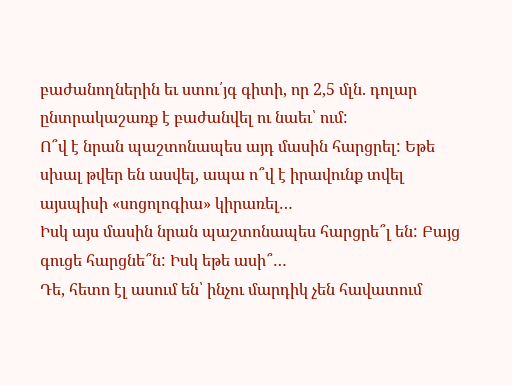բաժանողներին եւ ստու՛յգ գիտի, որ 2,5 մլն. դոլար ընտրակաշառք է բաժանվել ու նաեւ՝ ում:
Ո՞վ է նրան պաշտոնապես այդ մասին հարցրել: Եթե սխալ թվեր են ասվել, ապա ո՞վ է իրավունք տվել այսպիսի «սոցոլոգիա» կիրառել…
Իսկ այս մասին նրան պաշտոնապես հարցրե՞լ են: Բայց գուցե հարցնե՞ն: Իսկ եթե ասի՞…
Դե, հետո էլ ասում են՝ ինչու մարդիկ չեն հավատում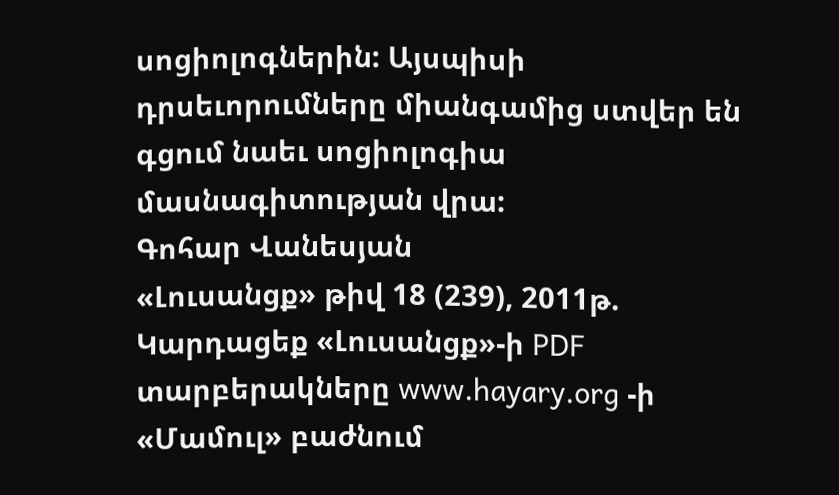սոցիոլոգներին: Այսպիսի դրսեւորումները միանգամից ստվեր են գցում նաեւ սոցիոլոգիա մասնագիտության վրա:
Գոհար Վանեսյան
«Լուսանցք» թիվ 18 (239), 2011թ.
Կարդացեք «Լուսանցք»-ի PDF տարբերակները www.hayary.org -ի «Մամուլ» բաժնում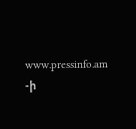www.pressinfo.am -ի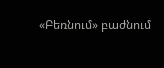«Բեռնում» բաժնում